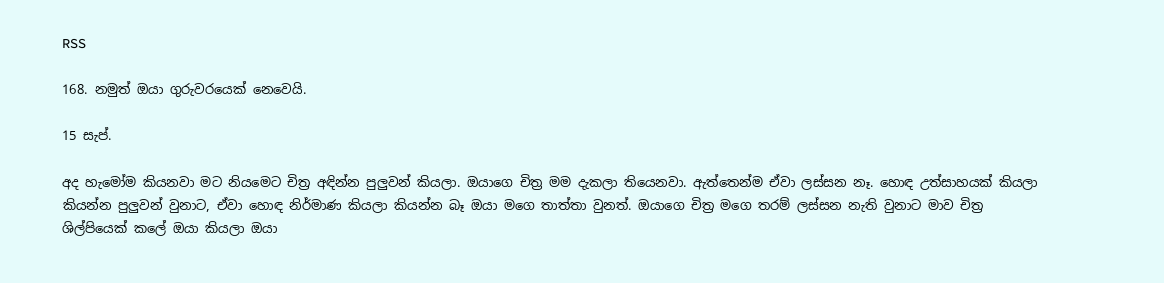RSS

168. නමුත් ඔයා ගුරුවරයෙක් නෙවෙයි.

15 සැප්.

අද හැමෝම කියනවා මට නියමෙට චිත්‍ර අඳින්න පුලුවන් කියලා. ඔයාගෙ චිත්‍ර මම දැකලා තියෙනවා. ඇත්තෙන්ම ඒවා ලස්සන නෑ. හොඳ උත්සාහයක් කියලා කියන්න පුලුවන් වුනාට, ඒවා හොඳ නිර්මාණ කියලා කියන්න බෑ ඔයා මගෙ තාත්තා වුනත්. ඔයාගෙ චිත්‍ර මගෙ තරම් ලස්සන නැති වුනාට මාව චිත්‍ර ශිල්පියෙක් කලේ ඔයා කියලා ඔයා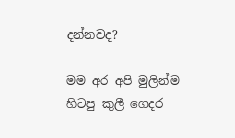දන්නවද?

මම අර අපි මුලින්ම හිටපු කුලී ගෙදර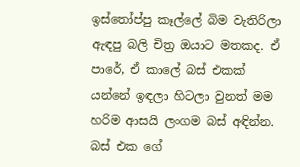ඉස්තෝප්පු කෑල්ලේ බිම වැතිරිලා ඇඳපු බලි චිත්‍ර ඔයාට මතකද. ඒ පාරේ, ඒ කාලේ බස් එකක් යන්නේ ඉඳලා හිටලා වුනත් මම හරිම ආසයි ලංගම බස් අඳින්න. බස් එක ගේ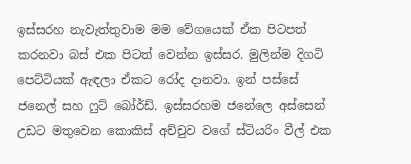ඉස්සරහ නැවැත්තුවාම මම වේගයෙක් ඒක පිටපත් කරනවා බස් එක පිටත් වෙන්න ඉස්සර. මුලින්ම දිගටි පෙට්ටියක් ඇඳලා ඒකට රෝද දානවා. ඉන් පස්සේ ජනෙල් සහ ෆුට් බෝර්ඩ්. ඉස්සරහම ජනේලෙ අස්සෙන් උඩට මතුවෙන කොකිස් අච්චුව වගේ ස්ටියරිං වීල් එක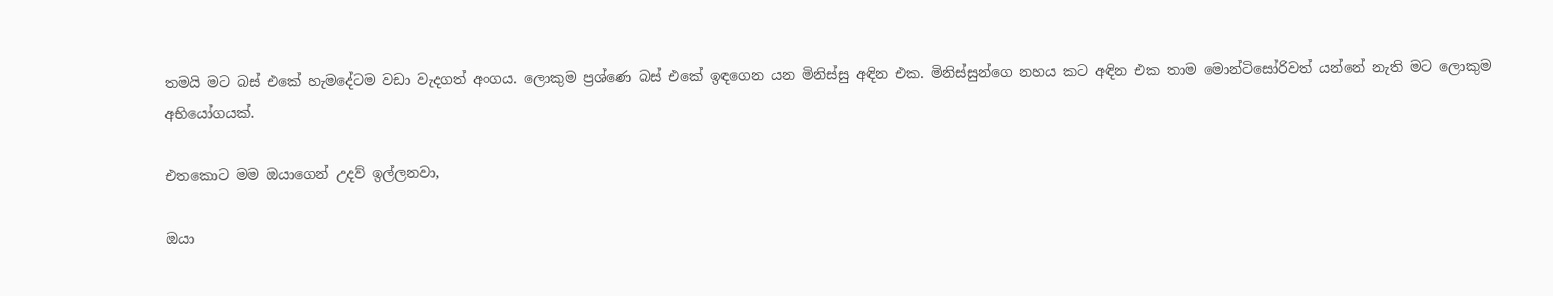තමයි මට බස් එකේ හැමදේටම වඩා වැදගත් අංගය. ලොකුම ප්‍රශ්ණෙ බස් එකේ ඉඳගෙන යන මිනිස්සු අඳින එක. මිනිස්සුන්ගෙ නහය කට අඳින එක තාම මොන්ටිසෝරිවත් යන්නේ නැති මට ලොකුම අභියෝගයක්.

එතකොට මම ඔයාගෙන් උදව් ඉල්ලනවා,

ඔයා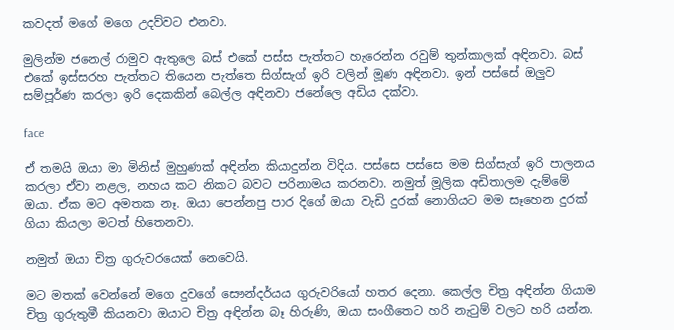කවදත් මගේ මගෙ උදව්වට එනවා.

මුලින්ම ජනෙල් රාමුව ඇතුලෙ බස් එකේ පස්ස පැත්තට හැරෙන්න රවුම් තුන්කාලක් අඳිනවා. බස් එකේ ඉස්සරහ පැත්තට තියෙන පැත්තෙ සිග්සැග් ඉරි වලින් මූණ අඳිනවා. ඉන් පස්සේ ඔලුව සම්පූර්ණ කරලා ඉරි දෙකකින් බෙල්ල අඳිනවා ජනේලෙ අඩිය දක්වා.

face

ඒ තමයි ඔයා මා මිනිස් මුහුණක් අඳින්න කියාදුන්න විදිය. පස්සෙ පස්සෙ මම සිග්සැග් ඉරි පාලනය කරලා ඒවා නළල, නහය කට නිකට බවට පරිනාමය කරනවා. නමුත් මූලික අඩිතාලම දැම්මේ ඔයා. ඒක මට අමතක නෑ. ඔයා පෙන්නපු පාර දිගේ ඔයා වැඩි දුරක් නොගියට මම සෑහෙන දුරක් ගියා කියලා මටත් හිතෙනවා.

නමුත් ඔයා චිත්‍ර ගුරුවරයෙක් නෙවෙයි.

මට මතක් වෙන්නේ මගෙ දුවගේ සෞන්දර්යය ගුරුවරියෝ හතර දෙනා. කෙල්ල චිත්‍ර අඳින්න ගියාම චිත්‍ර ගුරුතුමී කියනවා ඔයාට චිත්‍ර අඳින්න බෑ හිරුණි, ඔයා සංගීතෙට හරි නැ‍ටුම් වලට හරි යන්න.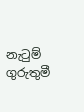නැ‍ටුම් ගුරුතුමී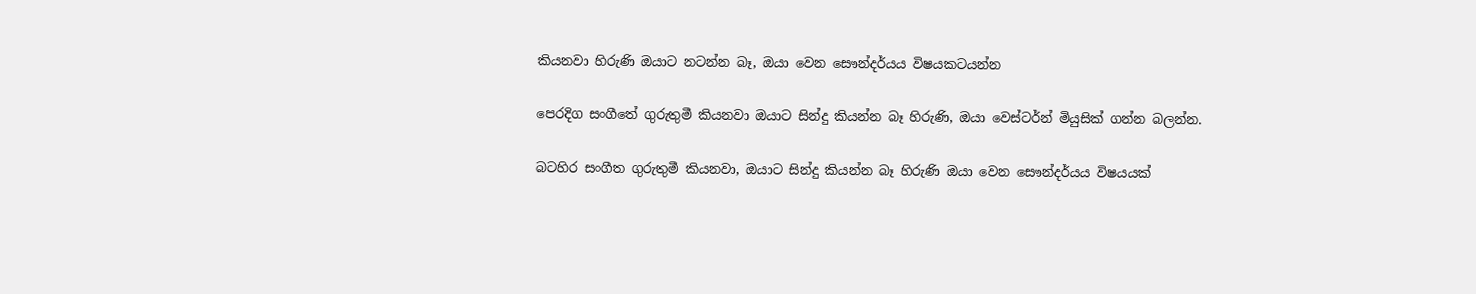කියනවා හිරුණි ඔයාට නටන්න බෑ, ඔයා වෙන සෞන්දර්යය විෂයකටයන්න

පෙරදිග සංගීතේ ගුරුතුමී කියනවා ඔයාට සින්දු කියන්න බෑ හිරුණි, ඔයා වෙස්ටර්න් මියුසික් ගන්න බලන්න.

බටහිර සංගීත ගුරුතුමී කියනවා, ඔයාට සින්දු කියන්න බෑ හිරුණි ඔයා වෙන සෞන්දර්යය විෂයයක්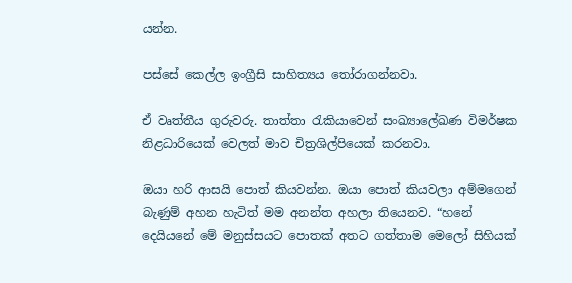යන්න.

පස්සේ කෙල්ල ඉංග්‍රීසි සාහිත්‍යය ‍තෝරාගන්නවා.

ඒ වෘත්තීය ගුරුවරු. තාත්තා ‍රැකියාවෙන් සංඛ්‍යාලේඛණ විමර්ෂක නිළධාරියෙක් වෙලත් මාව චිත්‍රශිල්පියෙක් කරනවා.

ඔයා හරි ආසයි පොත් කියවන්න. ඔයා පොත් කියවලා අම්මගෙන් බැණුම් අහන හැටිත් මම අනන්ත අහලා තියෙනව. “හනේ දෙයියනේ මේ මනුස්සයට පොතක් අතට ගත්තාම මෙලෝ සිහියක්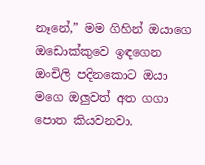නෑනේ,” මම ගිහින් ඔයාගෙ ඔඩොක්කුවෙ ඉඳගෙන ඔංචිලි පදිනකොට ඔයා මගෙ ඔලුවත් අත ගගා පොත කියවනවා.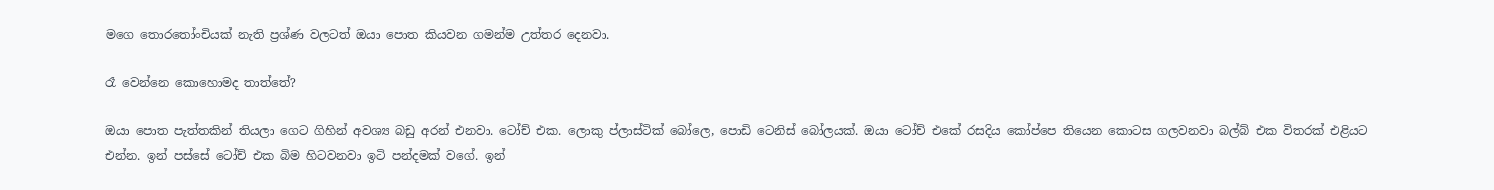මගෙ තොර‍තෝංචියක් නැති ප්‍රශ්ණ වලටත් ඔයා පොත කියවන ගමන්ම උත්තර දෙනවා.

රෑ වෙන්නෙ කොහොමද තාත්තේ?

ඔයා පොත පැත්තකින් තියලා ගෙට ගිහින් අවශ්‍ය බඩු අරන් එනවා. ටෝච් එක. ලොකු ප්ලාස්ටික් බෝලෙ, පොඩි ටෙනිස් බෝලයක්. ඔයා ටෝච් එකේ රසදිය කෝප්පෙ තියෙන කොටස ගලවනවා බල්බ් එක විතරක් එළියට එන්න. ඉන් පස්සේ ටෝච් එක බිම හිටවනවා ඉටි පන්දමක් වගේ. ඉන්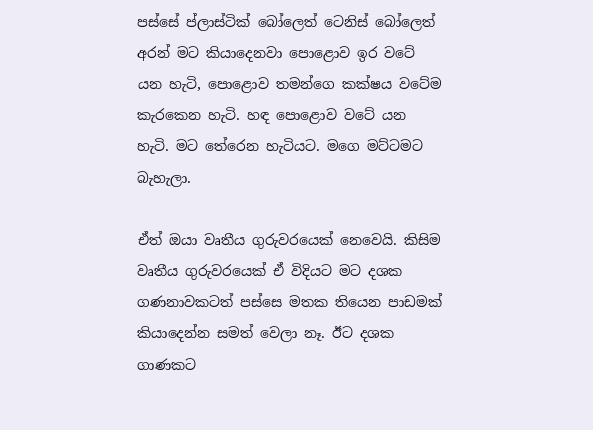පස්සේ ප්ලාස්ටික් බෝලෙත් ටෙනිස් බෝලෙත් අරන් මට කියාදෙනවා පොළොව ඉර වටේ යන හැටි, පොළොව තමන්ගෙ කක්ෂය වටේම කැරකෙන හැටි. හඳ පොළොව වටේ යන හැටි. මට තේරෙන හැටියට. මගෙ මට්ටමට බැහැලා.

ඒත් ඔයා වෘතීය ගුරුවරයෙක් නෙවෙයි. කිසිම වෘතීය ගුරුවරයෙක් ඒ විදියට මට දශක ගණනාවකටත් පස්සෙ මතක තියෙන පාඩමක් කියාදෙන්න සමත් වෙලා නෑ. ඊට දශක ගාණකට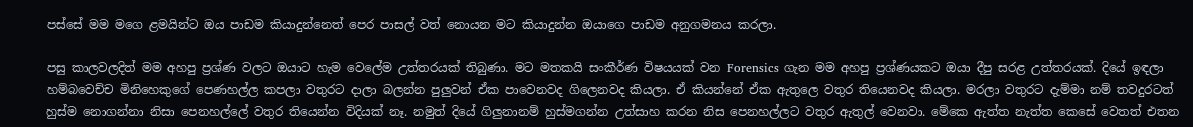පස්සේ මම මගෙ ළමයින්ට ඔය පාඩම කියාදුන්නෙත් පෙර පාසල් වත් නොයන මට කියාදුන්න ඔයාගෙ පාඩම අනුගමනය කරලා.

පසු කාලවලදිත් මම අහපු ප්‍රශ්ණ වලට ඔයාට හැම වෙලේම උත්තරයක් තිබුණා. මට මතකයි සංකීර්ණ විෂයයක් වන Forensics ගැන මම අහපු ප්‍රශ්ණයකට ඔයා දීපු සරළ උත්තරයක්. දියේ ඉඳලා හම්බවෙච්ච මිනිහෙකුගේ පෙණහල්ල කපලා වතුරට දාලා බලන්න පුලුවන් ඒක පාවෙනවද ගිලෙනවද කියලා. ඒ කියන්නේ ඒක ඇතුලෙ වතුර තියෙනවද කියලා. මරලා වතුරට දැම්මා නම් තවදුරටත් හුස්ම නොගන්නා නිසා පෙනහල්ලේ වතුර තියෙන්න විදියක් නෑ. නමුත් දියේ ගිලුනානම් හුස්මගන්න උත්සාහ කරන නිස පෙනහල්ලට වතුර ඇතුල් වෙනවා. මේකෙ ඇත්ත නැත්ත කෙසේ වෙතත් එතන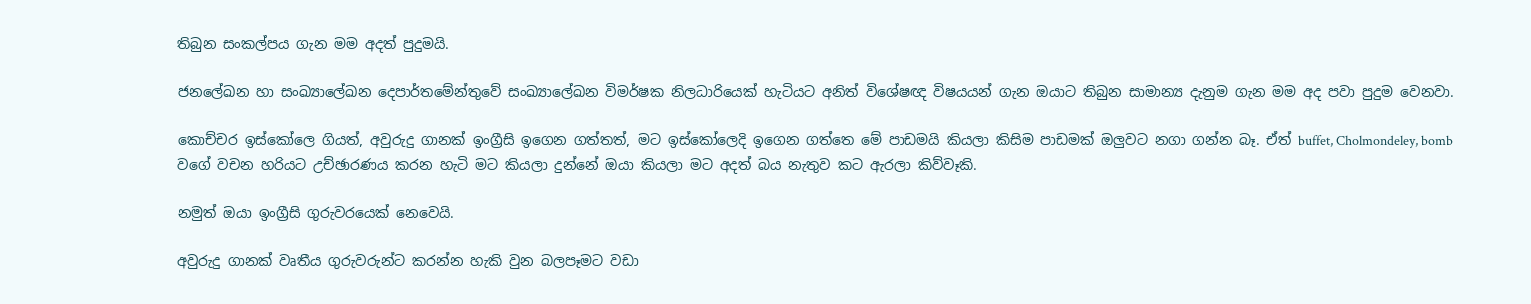තිබුන සංකල්පය ගැන මම අදත් පුදුමයි.

ජනලේඛන හා සංඛ්‍යාලේඛන දෙපාර්තමේන්තුවේ සංඛ්‍යාලේඛන විමර්ෂක නිලධාරියෙක් හැටියට අනිත් විශේෂඥ විෂයයන් ගැන ඔයාට තිබුන සාමාන්‍ය දැනුම ගැන මම අද පවා පුදුම වෙනවා.

කොච්චර ඉස්කෝලෙ ගියත්, අවුරුදු ගානක් ඉංග්‍රීසි ඉගෙන ගත්තත්, මට ඉස්කෝලෙදි ඉගෙන ගත්තෙ මේ පාඩමයි කියලා කිසිම පාඩමක් ඔලුවට නගා ගන්න බෑ. ඒත් buffet, Cholmondeley, bomb වගේ වචන හරියට උච්ඡාරණය කරන හැටි මට කියලා දුන්නේ ඔයා කියලා මට අදත් බය නැතුව කට ඇරලා කිව්වෑකි.

නමුත් ඔයා ඉංග්‍රීසි ගුරුවරයෙක් නෙවෙයි.

අවුරුදු ගානක් වෘතීය ගුරුවරුන්ට කරන්න හැකි වුන බලපෑමට වඩා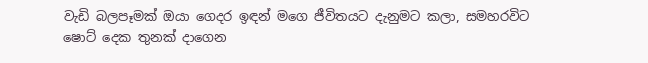වැඩි බලපෑමක් ඔයා ගෙදර ඉඳන් මගෙ ජීවිතයට දැනුමට කලා, සමහරවිට ෂොට් දෙක තුනක් දාගෙන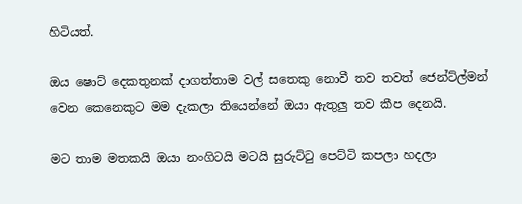හිටියත්.

ඔය ෂොට් දෙකතුනක් දාගත්තාම වල් සතෙකු නොවී තව තවත් ජෙන්ට්ල්මන් වෙන කෙනෙකුට මම දැකලා තියෙන්නේ ඔයා ඇතුලු තව කීප දෙනයි.

මට තාම මතකයි ඔයා නංගිටයි මටයි සුරුට්‍ටු පෙට්ටි කපලා හදලා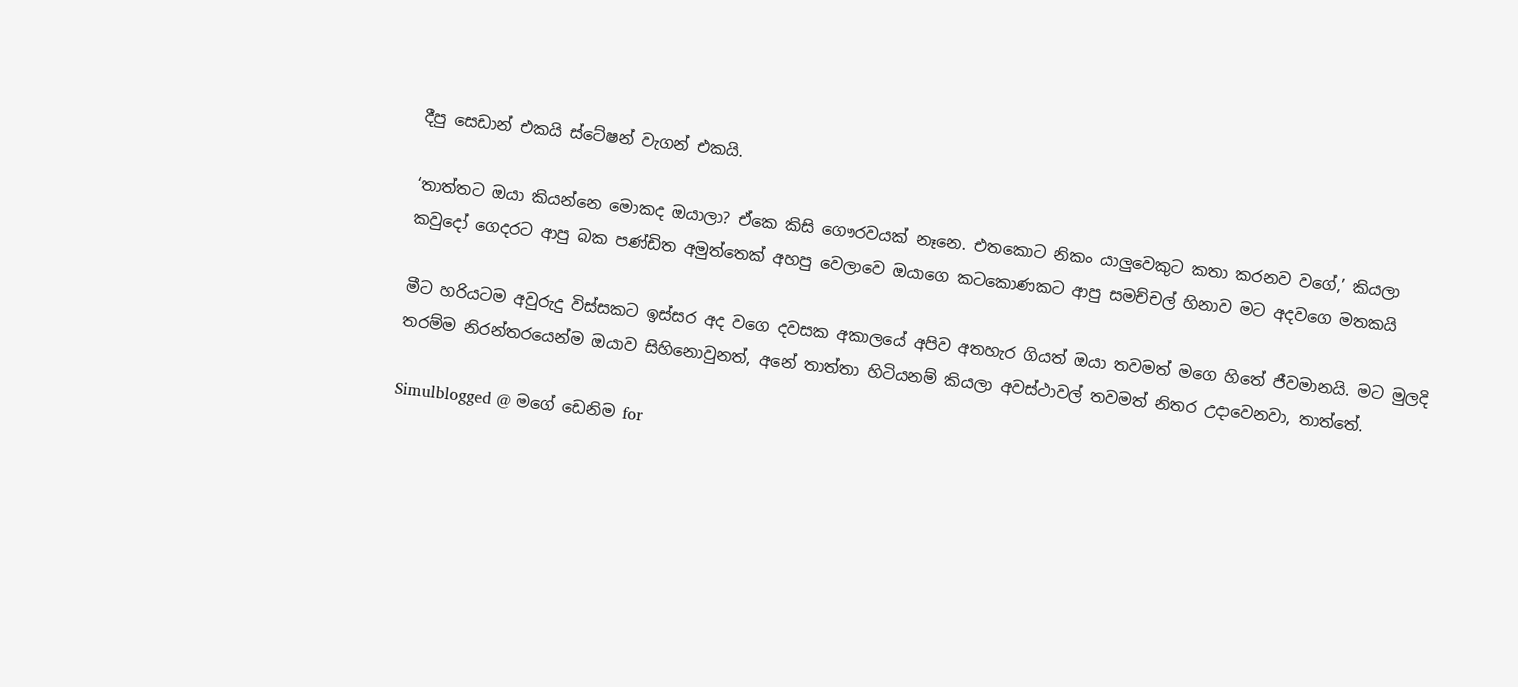දීපු සෙඩාන් එකයි ස්ටේෂන් වැගන් එකයි.

‘තාත්තට ඔයා කියන්නෙ මොකද ඔයාලා? ඒකෙ කිසි ගෞරවයක් නෑනෙ. එතකොට නිකං යාලුවෙකුට කතා කරනව වගේ,’ කියලා කවුදෝ ගෙදරට ආපු බක පණ්ඩිත අමුත්තෙක් අහපු වෙලාවෙ ඔයාගෙ කටකොණකට ආපු සමච්චල් හිනාව මට අදවගෙ මතකයි

මීට හරියටම අවුරුදු විස්සකට ඉස්සර අද වගෙ දවසක අකාලයේ අපිව අතහැර ගියත් ඔයා තවමත් මගෙ හිතේ ජීවමානයි. මට මුලදි තරම්ම නිරන්තරයෙන්ම ඔයාව සිහිනොවුනත්, අනේ තාත්තා හිටියනම් කියලා අවස්ථාවල් තවමත් නිතර උදාවෙනවා, තාත්තේ.

Simulblogged @ මගේ ඩෙනිම for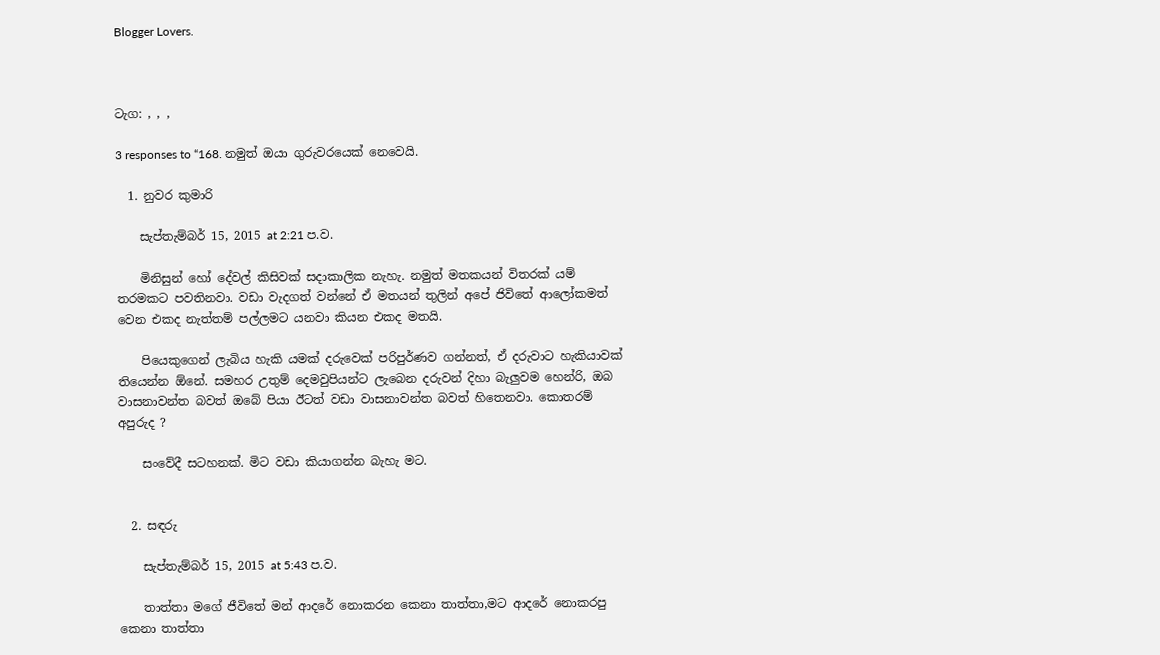Blogger Lovers.



ටැග: , , ,

3 responses to “168. නමුත් ඔයා ගුරුවරයෙක් නෙවෙයි.

  1. නුවර කුමාරි

    සැප්තැම්බර් 15, 2015 at 2:21 ප.ව.

    මිනිසුන් හෝ දේවල් කිසිවක් සදාකාලික නැහැ. නමුත් මතකයන් විතරක් යම් තරමකට පවතිනවා. වඩා වැදගත් වන්නේ ඒ මතයන් තුලින් අපේ ජිවිතේ ආලෝකමත් වෙන එකද නැත්තම් පල්ලමට යනවා කියන එකද මතයි.

    පියෙකුගෙන් ලැබිය හැකි යමක් දරුවෙක් පරිපුර්ණව ගන්නත්, ඒ දරුවාට හැකියාවක් තියෙන්න ඕනේ. සමහර උතුම් දෙමවුපියන්ට ලැබෙන දරුවන් දිහා බැලුවම හෙන්රි, ඔබ වාසනාවන්ත බවත් ඔබේ පියා ඊටත් වඩා වාසනාවන්ත බවත් හිතෙනවා. කොතරම් අපුරුද ?

    සංවේදී සටහනක්. මිට වඩා කියාගන්න බැහැ මට.


  2. සඳරු

    සැප්තැම්බර් 15, 2015 at 5:43 ප.ව.

    තාත්තා මගේ ජීවිතේ මන් ආදරේ නොකරන කෙනා තාත්තා,මට ආදරේ නොකරපු කෙනා තාත්තා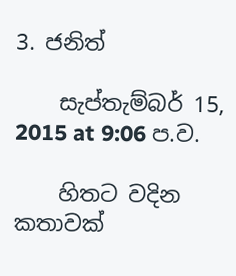3. ජනිත්

    සැප්තැම්බර් 15, 2015 at 9:06 ප.ව.

    හිතට වදින කතාවක්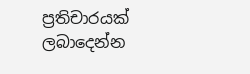ප්‍රතිචාරයක් ලබාදෙන්න